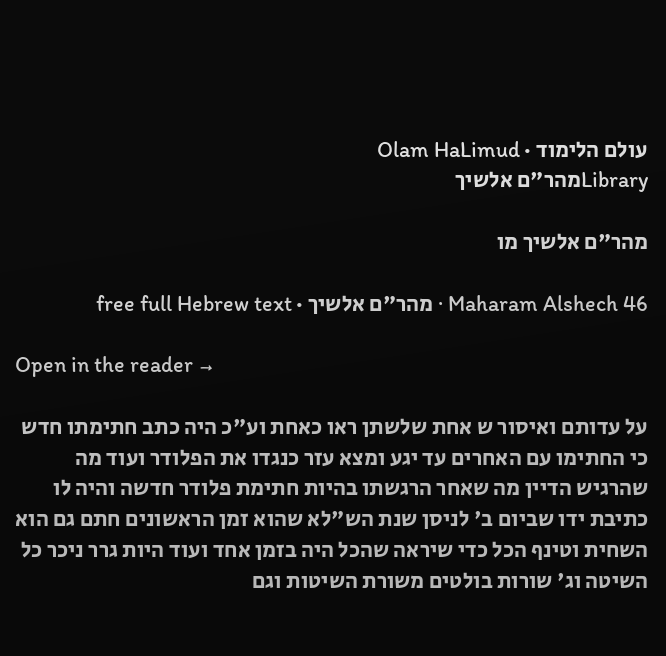עולם הלימוד · Olam HaLimud
Libraryמהר"ם אלשיך

מהר"ם אלשיך מו

Maharam Alshech 46 · מהר"ם אלשיך · free full Hebrew text

Open in the reader →

על עדותם ואיסור ש אחת שלשתן ראו כאחת וע"כ היה כתב חתימתו חדש כי החתימו עם האחרים עד יגע ומצא עזר כנגדו את הפלודר ועוד מה שהרגיש הדיין מה שאחר הרגשתו בהיות חתימת פלודר חדשה והיה לו כתיבת ידו שביום ב' לניסן שנת הש"לא שהוא זמן הראשונים חתם גם הוא השחית וטינף הכל כדי שיראה שהכל היה בזמן אחד ועוד היות גרר ניכר כל השיטה וג' שורות בולטים משורת השיטות וגם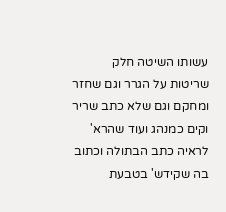עשותו השיטה חלק שריטות על הגרר וגם שחזר ומחקם וגם שלא כתב שריר וקים כמנהג ועוד שהרא' לראיה כתב הבתולה וכתוב בה שקידש' בטבעת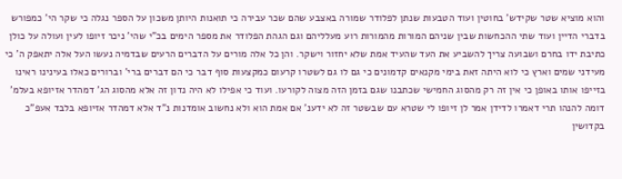והוא מוציא שטר שקידש' בחוטין ועוד הטבעות שנתן לפלודר שמורה באצבע שהם שכר עבירה כי תואנות היותן משכון על הספר נגלה כי שקר הי' כמפורש בדברי הדיין ועוד שתי ההכחשות שבין שניהם המורות מהמורות רוע מעלליהם וגם הגהת הפלודר את מספר הימים בכ"י שהי' ניכר זיופו לעין ועולה על כולן כתיבת ידו בחרם ושבועה צריך להשביע את העד שהעיד אמת שלא יחזור וישקר. והן כל אלה מורים על הדברים הרעים שבדמיה נעשו העל אלה יתאפק ה' כי מעידני שמים וארץ כי לוא היתה זאת בימי מקנאים קדמונים כי גם לו גם לשטרו קרעום כמקצעות סוף דבר כי הם דברים ברי' וברורים כאלו בעינינו ראינו בזייפו אותו באופן כי אין זה רק מהסוג החמישי שכתבנו שגם בזמן הזה מצוה לקורעו. ועוד כי אפילו לא היה נדון זה אלא מהסוג הג' דמהדר אזיופא בעלמ' דומה להנהו תרי דאמרו לדידן אמר לן זיופו לי שטרא עם שבשטר זה לא ידענ' אם אמת הוא ולא נחשוב אומדנות נ"ד אלא דמהדר אזיופא בלבד אעפ"כ בקדושין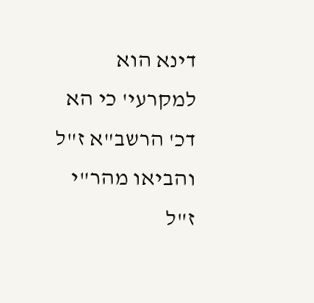דינא הוא למקרעי' כי הא דכ' הרשב"א ז"ל והביאו מהר"י ז"ל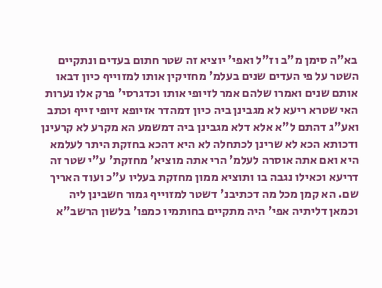בא"ה סימן מ"ב וז"ל ואפי' יוציא זה שטר חתום בעדים ונתקיים השטר על פי העדים שנים בעלמ' מחזיקין אותו למזוייף כיון דבאו אותם שנים ואמרו שלהם אמר לזיופי אותו וכדגרסי' פרק אלו נערות האי שטרא ריעא לא מגבינן ביה כיון דמהדר אזיופא זיופי זייף וכתב ואע"ג דהתם ל"א אלא דלא מגבינן ביה דמשמע הא מקרע לא קרעינן ודכותא הכא לא שרינן לכתחלה לא היא דהכא בחזקת היתר לעלמא היא ואם אתה אוסרה לעלמ' הרי אתה מוציא' מחזקת' ע"י שטר זה דריעא וכאילו נגבה בו ותוציא ממון מחזקת בעליו ע"כ ועוד האריך שם. הא קמן מכל מה דכתיבנ' דשטר למזוייף גמור חשבינן ליה וכמאן דליתיה אפי' היה מתקיים בחותמיו כמפו' בלשון הרשב"א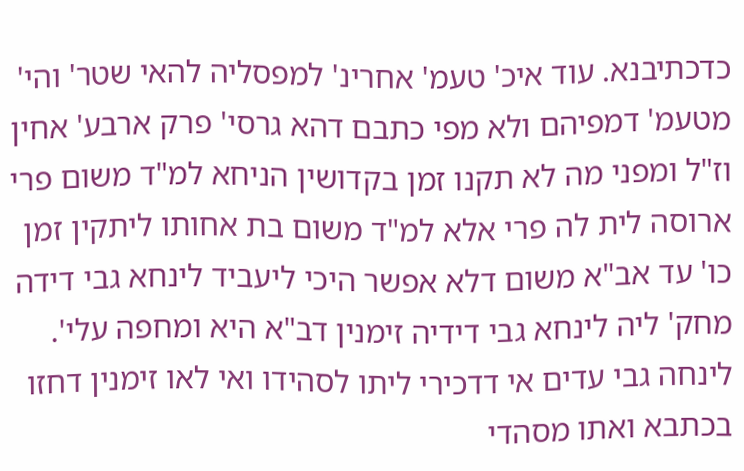כדכתיבנא. עוד איכ' טעמ' אחרינ' למפסליה להאי שטר' והי' מטעמ' דמפיהם ולא מפי כתבם דהא גרסי' פרק ארבע' אחין וז"ל ומפני מה לא תקנו זמן בקדושין הניחא למ"ד משום פרי ארוסה לית לה פרי אלא למ"ד משום בת אחותו ליתקין זמן כו' עד אב"א משום דלא אפשר היכי ליעביד לינחא גבי דידה מחק' ליה לינחא גבי דידיה זימנין דב"א היא ומחפה עלי'. לינחה גבי עדים אי דדכירי ליתו לסהידו ואי לאו זימנין דחזו בכתבא ואתו מסהדי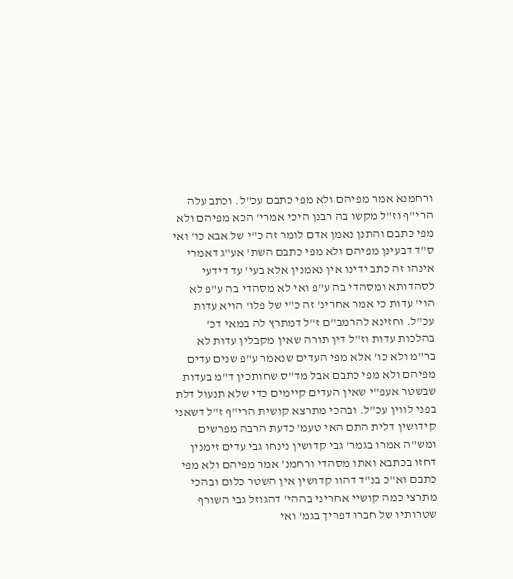ורחמנא אמר מפיהם ולא מפי כתבם עכ"ל. וכתב עלה הרי"ף וז"ל מקשו בה רבנן היכי אמרי' הכא מפיהם ולא מפי כתבם והתנן נאמן אדם לומר זה כ"י של אבא כו' ואי ס"ד דבעינן מפיהם ולא מפי כתבם השת' אע"ג דאמרי אינהו זה כתב ידינו אין נאמנין אלא בעי' עד דידעי לסהדותא ומסהדי בה ע"פ ואי לא מסהדי בה ע"פ לא הוי' עדות כי אמר אחרינ' זה כ"י של פלו' הויא עדות עכ"ל. וחזינא להרמב"ם ז"ל דמתרץ לה במאי דכ' בהלכות עדות וז"ל דין תורה שאין מקבלין עדות לא בר"מ ולא כו' אלא מפי העדים שנאמר ע"פ שנים עדים מפיהם ולא מפי כתבם אבל מד"ס שחותכין ד"מ בעדות שבשטר אעפ"י שאין העדים קיימים כדי שלא תנעול דלת בפני לווין עכ"ל. ובהכי מתרצא קושית הרי"ף ז"ל דשאני קידושין דלית התם האי טעמ' כדעת הרבה מפרשים ומש"ה אמרו בגמר' גבי קדושין נינחו גבי עדים זימנין דחזו בכתבא ואתו מסהדי ורחמנ' אמר מפיהם ולא מפי כתבם וא"כ בנ"ד דהוו קדושין אין השטר כלום ובהכי מתרצי כמה קושיי אחריני בההי' דהגוזל גבי השורף שטרותיו של חברו דפריך בגמ' ואי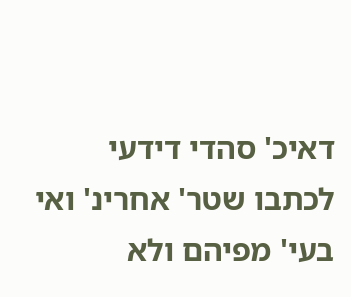דאיכ' סהדי דידעי לכתבו שטר' אחרינ' ואי בעי' מפיהם ולא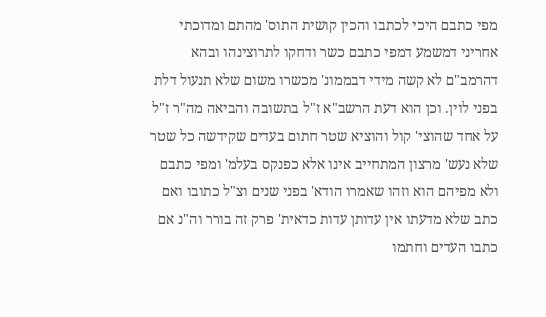מפי כתבם היכי לכתבו והכין קושית התוס' מהתם ומדוכתי אחריני דמשמע דמפי כתבם כשר ודחקו לתרוצינהו ובהא דהרמב"ם לא קשה מידי דבממונ' מכשרו משום שלא תנעול דלת בפני לוין. וכן הוא דעת הרשב"א ז"ל בתשובה והביאה מה"ר ז"ל על אחד שהוצי' קול והוציא שטר חתום בעדים שקידשה כל שטר שלא נעש' מרצון המתחייב אינו אלא כפנקס בעלמ' ומפי כתבם ולא מפיהם הוא וזהו שאמרו הודא' בפני שנים וצ"ל כתובו ואם כתב שלא מדעתו אין עדותן עדות כדאית' פרק זה בורר וה"נ אם כתבו העדים וחתמו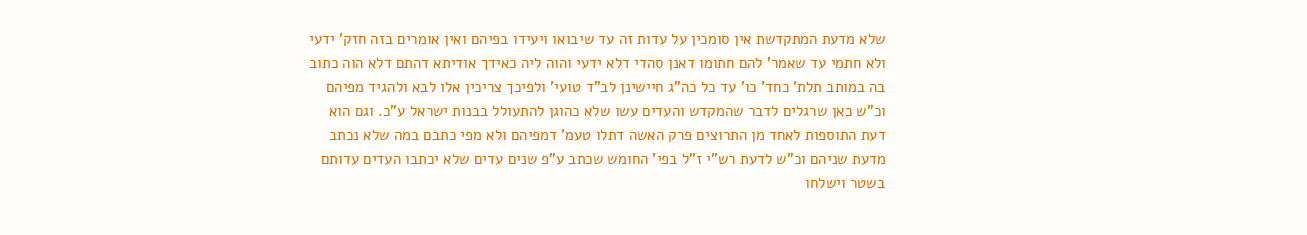שלא מדעת המתקדשת אין סומכין על עדות זה עד שיבואו ויעידו בפיהם ואין אומרים בזה חזק' ידעי ולא חתמי עד שאמר' להם חתומו דאנן סהדי דלא ידעי והוה ליה כאידך אודיתא דהתם דלא הוה כתוב בה במותב תלת' כחד' כו' עד כל כה"ג חיישינן לב"ד טועי' ולפיכך צריכין אלו לבא ולהגיד מפיהם וכ"ש כאן שרגלים לדבר שהמקדש והעדים עשו שלא כהוגן להתעולל בבנות ישראל ע"כ. וגם הוא דעת התוספות לאחד מן התרוצים פרק האשה דתלו טעמ' דמפיהם ולא מפי כתבם במה שלא נכתב מדעת שניהם וכ"ש לדעת רש"י ז"ל בפי' החומש שכתב ע"פ שנים עדים שלא יכתבו העדים עדותם בשטר וישלחו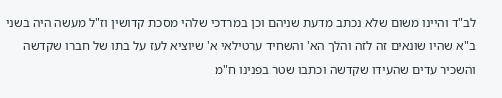לב"ד והיינו משום שלא נכתב מדעת שניהם וכן במרדכי שלהי מסכת קדושין וז"ל מעשה היה בשני ב"א שהיו שונאים זה לזה והלך הא' והשחיד ערטילאי א' שיוציא לעז על בתו של חברו שקדשה והשכיר עדים שהעידו שקדשה וכתבו שטר בפנינו ח"מ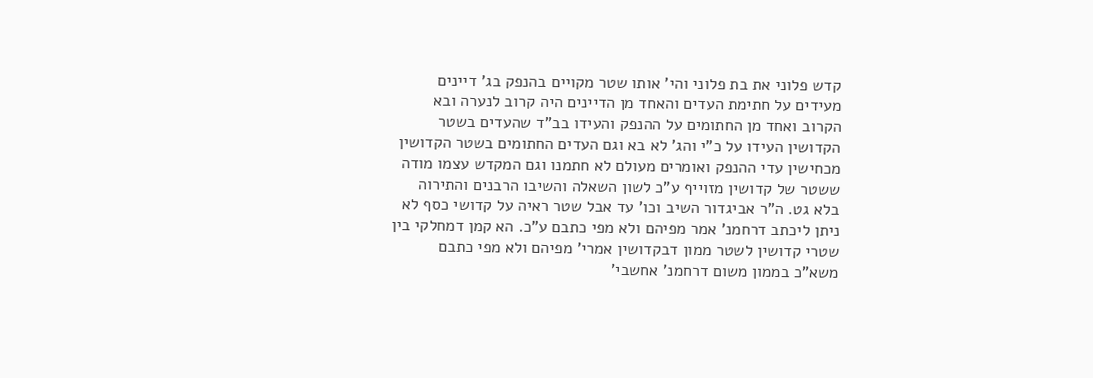קדש פלוני את בת פלוני והי' אותו שטר מקויים בהנפק בג' דיינים מעידים על חתימת העדים והאחד מן הדיינים היה קרוב לנערה ובא הקרוב ואחד מן החתומים על ההנפק והעידו בב"ד שהעדים בשטר הקדושין העידו על כ"י והג' לא בא וגם העדים החתומים בשטר הקדושין מכחישין עדי ההנפק ואומרים מעולם לא חתמנו וגם המקדש עצמו מודה ששטר של קדושין מזוייף ע"כ לשון השאלה והשיבו הרבנים והתירוה בלא גט. ה"ר אביגדור השיב וכו' עד אבל שטר ראיה על קדושי כסף לא ניתן ליכתב דרחמנ' אמר מפיהם ולא מפי כתבם ע"כ. הא קמן דמחלקי בין שטרי קדושין לשטר ממון דבקדושין אמרי' מפיהם ולא מפי כתבם משא"כ בממון משום דרחמנ' אחשבי'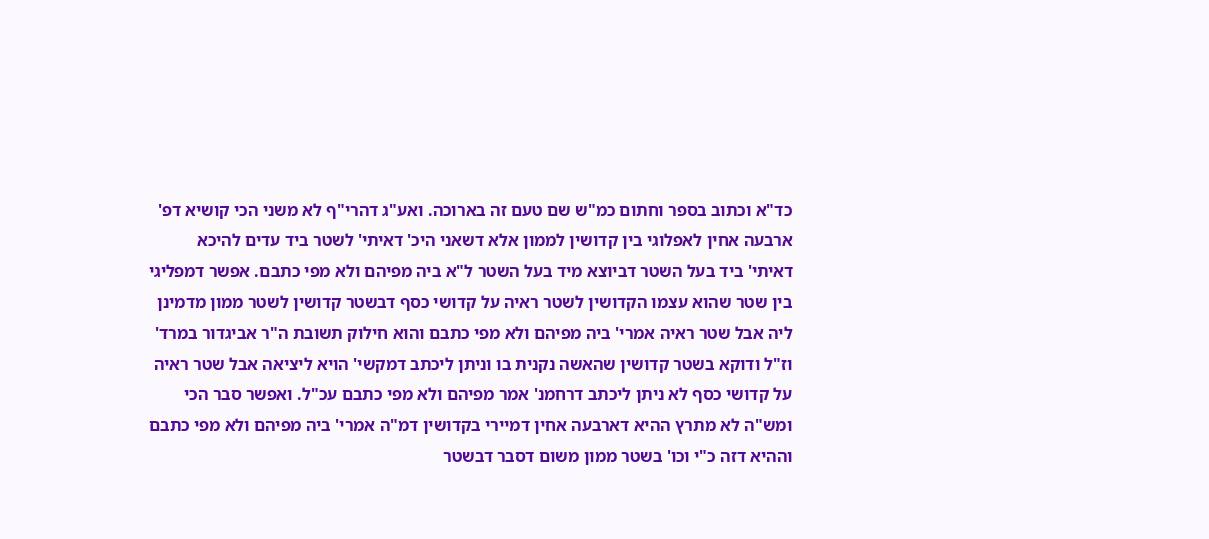כד"א וכתוב בספר וחתום כמ"ש שם טעם זה בארוכה. ואע"ג דהרי"ף לא משני הכי קושיא דפ' ארבעה אחין לאפלוגי בין קדושין לממון אלא דשאני היכ' דאיתי' לשטר ביד עדים להיכא דאיתי' ביד בעל השטר דביוצא מיד בעל השטר ל"א ביה מפיהם ולא מפי כתבם. אפשר דמפליגי בין שטר שהוא עצמו הקדושין לשטר ראיה על קדושי כסף דבשטר קדושין לשטר ממון מדמינן ליה אבל שטר ראיה אמרי' ביה מפיהם ולא מפי כתבם והוא חילוק תשובת ה"ר אביגדור במרד' וז"ל ודוקא בשטר קדושין שהאשה נקנית בו וניתן ליכתב דמקשי' הויא ליציאה אבל שטר ראיה על קדושי כסף לא ניתן ליכתב דרחמנ' אמר מפיהם ולא מפי כתבם עכ"ל. ואפשר סבר הכי ומש"ה לא מתרץ ההיא דארבעה אחין דמיירי בקדושין דמ"ה אמרי' ביה מפיהם ולא מפי כתבם וההיא דזה כ"י וכו' בשטר ממון משום דסבר דבשטר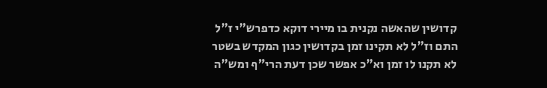קדושין שהאשה נקנית בו מיירי דוקא כדפרש"י ז"ל התם וז"ל לא תקינו זמן בקדושין כגון המקדש בשטר לא תקנו לו זמן וא"כ אפשר שכן דעת הרי"ף ומש"ה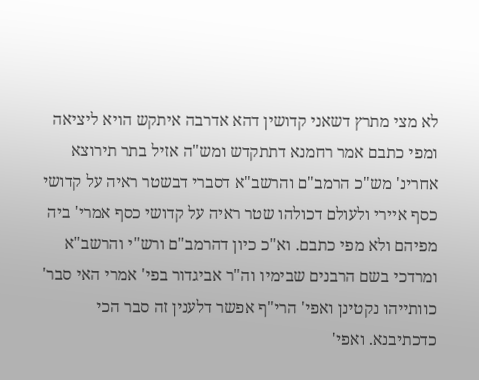לא מצי מתרץ דשאני קדושין דהא אדרבה איתקש הויא ליציאה ומפי כתבם אמר רחמנא דתתקדש ומש"ה אזיל בתר תירוצא אחרינ' מש"כ הרמב"ם והרשב"א דסברי דבשטר ראיה על קדושי כסף איירי ולעולם דכולהו שטר ראיה על קדושי כסף אמרי' ביה מפיהם ולא מפי כתבם. וא"כ כיון דהרמב"ם ורש"י והרשב"א ומרדכי בשם הרבנים שבימיו וה"ר אביגדור בפי' אמרי האי סבר' כוותייהו נקטינן ואפי' הרי"ף אפשר דלענין זה סבר הכי כדכתיבנא. ואפי'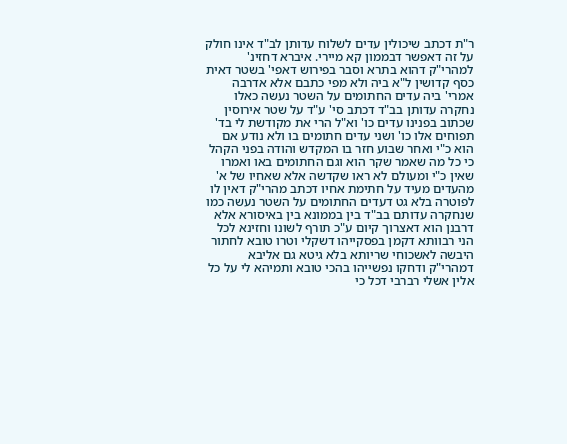ר"ת דכתב שיכולין עדים לשלוח עדותן לב"ד אינו חולק על זה דאפשר דבממון קא מיירי. איברא דחזינ' למהרי"ק דהוא בתרא וסבר בפירוש דאפי' בשטר דאית כסף קדושין ל"א ביה ולא מפי כתבם אלא אדרבה אמרי' ביה עדים החתומים על השטר נעשה כאלו נחקרה עדותן בב"ד דכתב סי' ע"ד על שטר אירוסין שכתוב בפנינו עדים כו' וא"ל הרי את מקודשת לי בד' תפוחים אלו כו' ושני עדים חתומים בו ולא נודע אם הוא כ"י ואחר שבוע חזר בו המקדש והודה בפני הקהל כי כל מה שאמר שקר הוא וגם החתומים באו ואמרו שאין כ"י ומעולם לא ראו שקדשה אלא שאחיו של א' מהעדים מעיד על חתימת אחיו דכתב מהרי"ק דאין לו לפוטרה בלא גט דעדים החתומים על השטר נעשה כמו שנחקרה עדותם בב"ד בין בממונא בין באיסורא אלא דרבנן הוא דאצרוך קיום ע"כ תורף לשונו וחזינא לכל הני רבוותא דקמן בפסקייהו דשקלי וטרו טובא לחתור היבשה לאשכוחי שריותא בלא גיטא גם אליבא דמהרי"ק ודחקו נפשייהו בהכי טובא ותמיהא לי על כל אלין אשלי רברבי דכל כי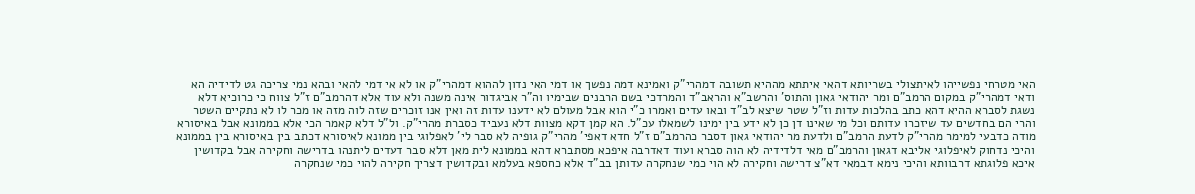האי מטרחי נפשייהו לאיתצולי בשריותא דהאי איתתא מההיא תשובה דמהרי"ק ואמינא דמה נפשך או דמי האי נדון לההוא דמהרי"ק או לא אי דמי להאי ובהא נמי צריכה גט לדידיה הא ודאי דמהרי"ק במקום הרמב"ם ומר יהודאי גאון והתוס' והרשב"א והראב"ד והמרדכי בשם הרבנים שבימיו וה"ר אביגדור אינה משנה ולא עוד אלא דהרמב"ם ז"ל צווח כי כרוכיא דלא נשגת לסברא ההיא דהא כתב בהלכות עדות וז"ל שטר שיצא לב"ד ובאו עדים ואמרו כ"י הוא אבל מעולם לא ידענו עדות זה ואין אנו זוכרים שזה לוה מזה או מכר לו לא נתקיים השטר והרי הם בחדשים עד שיזכרו עדותם וכל מי שאינו דן כן לא ידע בין ימינו לשמאלו עכ"ל. הא קמן דקא מצוות דלא נעביד כסברת מהרי"ק. ול"ל דלא קאמר הכי אלא בממונא אבל באיסורא מודה כדבעי למימר מהרי"ק לדעת הרמב"ם ולדעת מר יהודאי גאון דסבר כהרמב"ם ז"ל חדא דאפי' מהרי"ק גופיה לא סבר לי' לאפלוגי בין ממונא לאיסורא דכתב בין באיסורא בין בממונא והיכי נדחוק לאיפלוגי אליבא דגאון והרמב"ם מאי דלדידיה לא הוה סברא ועוד דאדרבה איפכא מסתברא דהא בממונא לית מאן דלא סבר דעדים ליתנהו בדרישה וחקירה אבל בקדושין איכא פלוגתא דרבוותא והיכי נימא דבמאי דא"צ דרישה וחקירה לא הוי כמי שנחקרה עדותן בב"ד אלא כחספא בעלמא ובקדושין דצריך חקירה להוי כמי שנחקרה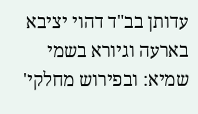עדותן בב"ד דהוי יציבא בארעה וגיורא בשמי שמיא: ובפירוש מחלקי'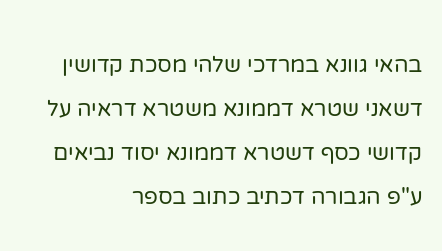בהאי גוונא במרדכי שלהי מסכת קדושין דשאני שטרא דממונא משטרא דראיה על קדושי כסף דשטרא דממונא יסוד נביאים ע"פ הגבורה דכתיב כתוב בספר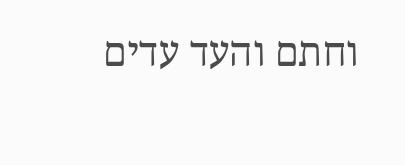וחתם והעד עדים